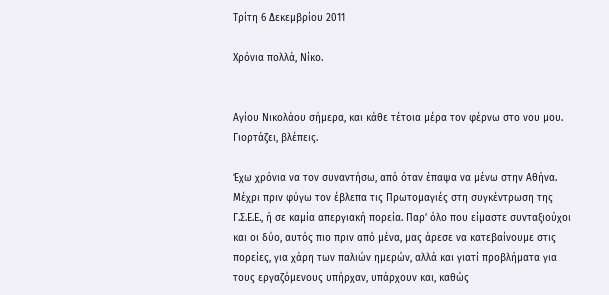Τρίτη 6 Δεκεμβρίου 2011

Χρόνια πολλά, Νίκο.


Αγίου Νικολάου σήμερα, και κάθε τέτοια μέρα τον φέρνω στο νου μου. Γιορτάζει, βλέπεις.

Έχω χρόνια να τον συναντήσω, από όταν έπαψα να μένω στην Αθήνα. Μέχρι πριν φύγω τον έβλεπα τις Πρωτομαγιές στη συγκέντρωση της Γ.Σ.Ε.Ε., ή σε καμία απεργιακή πορεία. Παρ’ όλο που είμαστε συνταξιούχοι και οι δύο, αυτός πιο πριν από μένα, μας άρεσε να κατεβαίνουμε στις πορείες, για χάρη των παλιών ημερών, αλλά και γιατί προβλήματα για τους εργαζόμενους υπήρχαν, υπάρχουν και, καθώς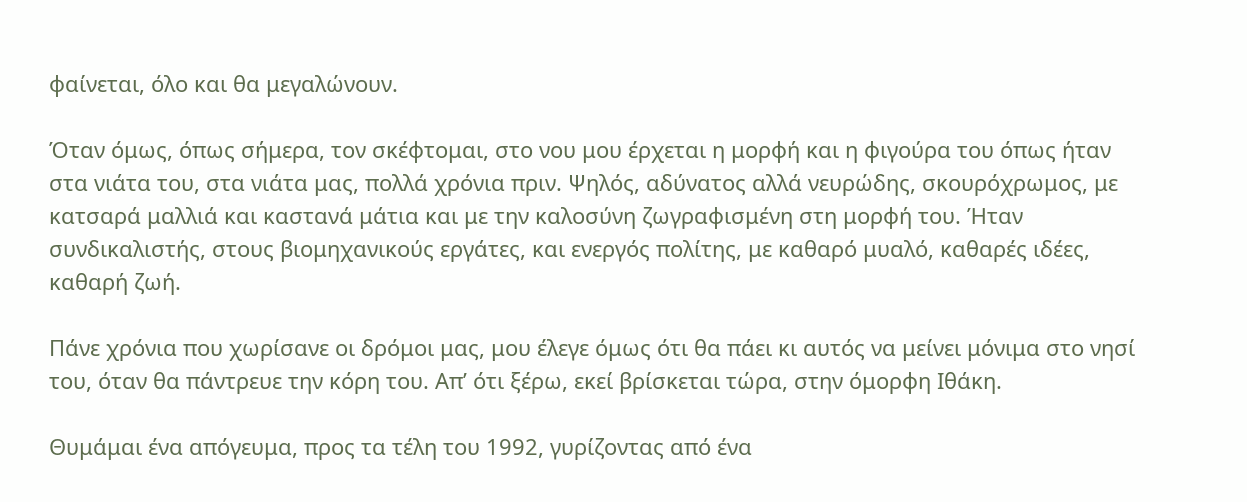φαίνεται, όλο και θα μεγαλώνουν.

Όταν όμως, όπως σήμερα, τον σκέφτομαι, στο νου μου έρχεται η μορφή και η φιγούρα του όπως ήταν στα νιάτα του, στα νιάτα μας, πολλά χρόνια πριν. Ψηλός, αδύνατος αλλά νευρώδης, σκουρόχρωμος, με κατσαρά μαλλιά και καστανά μάτια και με την καλοσύνη ζωγραφισμένη στη μορφή του. Ήταν συνδικαλιστής, στους βιομηχανικούς εργάτες, και ενεργός πολίτης, με καθαρό μυαλό, καθαρές ιδέες, καθαρή ζωή.

Πάνε χρόνια που χωρίσανε οι δρόμοι μας, μου έλεγε όμως ότι θα πάει κι αυτός να μείνει μόνιμα στο νησί του, όταν θα πάντρευε την κόρη του. Απ’ ότι ξέρω, εκεί βρίσκεται τώρα, στην όμορφη Ιθάκη.

Θυμάμαι ένα απόγευμα, προς τα τέλη του 1992, γυρίζοντας από ένα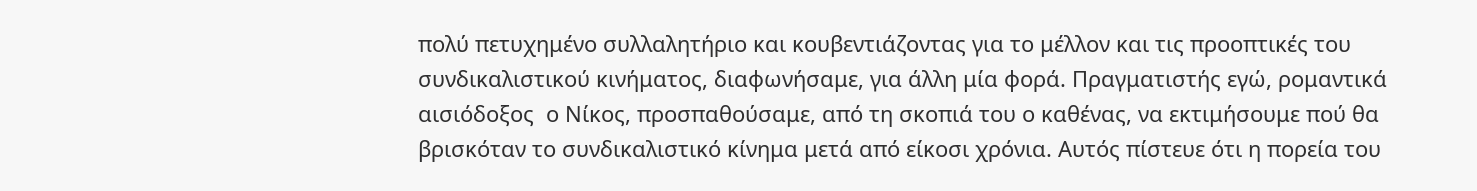πολύ πετυχημένο συλλαλητήριο και κουβεντιάζοντας για το μέλλον και τις προοπτικές του συνδικαλιστικού κινήματος, διαφωνήσαμε, για άλλη μία φορά. Πραγματιστής εγώ, ρομαντικά αισιόδοξος  ο Νίκος, προσπαθούσαμε, από τη σκοπιά του ο καθένας, να εκτιμήσουμε πού θα βρισκόταν το συνδικαλιστικό κίνημα μετά από είκοσι χρόνια. Αυτός πίστευε ότι η πορεία του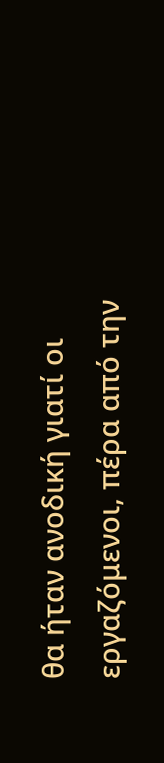θα ήταν ανοδική γιατί οι εργαζόμενοι, πέρα από την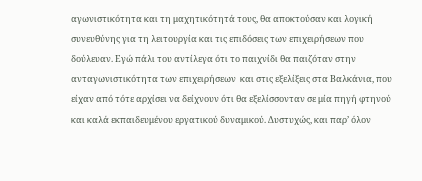αγωνιστικότητα και τη μαχητικότητά τους, θα αποκτούσαν και λογική συνευθύνης για τη λειτουργία και τις επιδόσεις των επιχειρήσεων που δούλευαν. Εγώ πάλι του αντίλεγα ότι το παιχνίδι θα παιζόταν στην ανταγωνιστικότητα των επιχειρήσεων  και στις εξελίξεις στα Βαλκάνια, που είχαν από τότε αρχίσει να δείχνουν ότι θα εξελίσσονταν σε μία πηγή φτηνού και καλά εκπαιδευμένου εργατικού δυναμικού. Δυστυχώς, και παρ’ όλον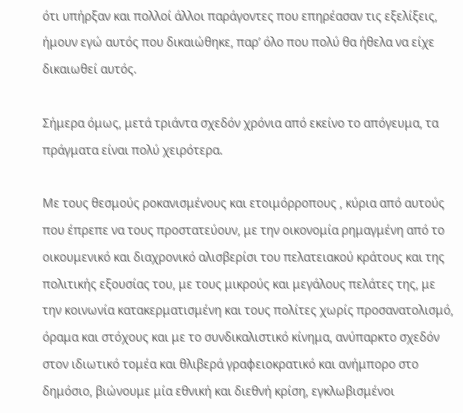ότι υπήρξαν και πολλοί άλλοι παράγοντες που επηρέασαν τις εξελίξεις, ήμουν εγώ αυτός που δικαιώθηκε, παρ’ όλο που πολύ θα ήθελα να είχε δικαιωθεί αυτός.

Σήμερα όμως, μετά τριάντα σχεδόν χρόνια από εκείνο το απόγευμα, τα πράγματα είναι πολύ χειρότερα.

Με τους θεσμούς ροκανισμένους και ετοιμόρροπους , κύρια από αυτούς που έπρεπε να τους προστατεύουν, με την οικονομία ρημαγμένη από το οικουμενικό και διαχρονικό αλισβερίσι του πελατειακού κράτους και της πολιτικής εξουσίας του, με τους μικρούς και μεγάλους πελάτες της, με την κοινωνία κατακερματισμένη και τους πολίτες χωρίς προσανατολισμό, όραμα και στόχους και με το συνδικαλιστικό κίνημα, ανύπαρκτο σχεδόν στον ιδιωτικό τομέα και θλιβερά γραφειοκρατικό και ανήμπορο στο δημόσιο, βιώνουμε μία εθνική και διεθνή κρίση, εγκλωβισμένοι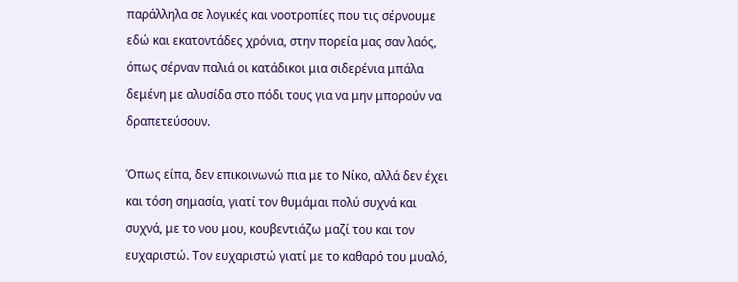παράλληλα σε λογικές και νοοτροπίες που τις σέρνουμε εδώ και εκατοντάδες χρόνια, στην πορεία μας σαν λαός, όπως σέρναν παλιά οι κατάδικοι μια σιδερένια μπάλα δεμένη με αλυσίδα στο πόδι τους για να μην μπορούν να δραπετεύσουν.

Όπως είπα, δεν επικοινωνώ πια με το Νίκο, αλλά δεν έχει και τόση σημασία, γιατί τον θυμάμαι πολύ συχνά και συχνά, με το νου μου, κουβεντιάζω μαζί του και τον ευχαριστώ. Τον ευχαριστώ γιατί με το καθαρό του μυαλό,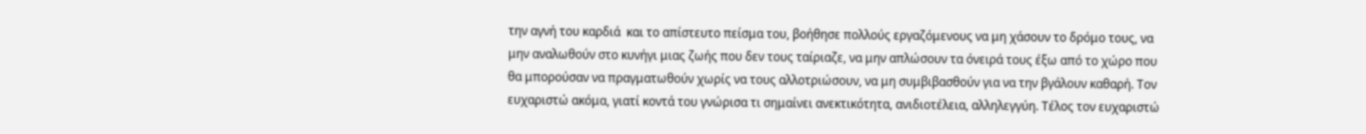την αγνή του καρδιά  και το απίστευτο πείσμα του, βοήθησε πολλούς εργαζόμενους να μη χάσουν το δρόμο τους, να μην αναλωθούν στο κυνήγι μιας ζωής που δεν τους ταίριαζε, να μην απλώσουν τα όνειρά τους έξω από το χώρο που θα μπορούσαν να πραγματωθούν χωρίς να τους αλλοτριώσουν, να μη συμβιβασθούν για να την βγάλουν καθαρή. Τον ευχαριστώ ακόμα, γιατί κοντά του γνώρισα τι σημαίνει ανεκτικότητα, ανιδιοτέλεια, αλληλεγγύη. Τέλος τον ευχαριστώ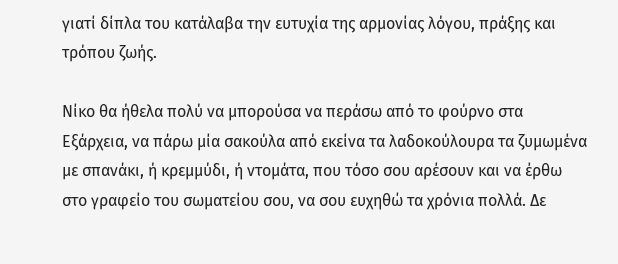γιατί δίπλα του κατάλαβα την ευτυχία της αρμονίας λόγου, πράξης και τρόπου ζωής.

Νίκο θα ήθελα πολύ να μπορούσα να περάσω από το φούρνο στα Εξάρχεια, να πάρω μία σακούλα από εκείνα τα λαδοκούλουρα τα ζυμωμένα με σπανάκι, ή κρεμμύδι, ή ντομάτα, που τόσο σου αρέσουν και να έρθω στο γραφείο του σωματείου σου, να σου ευχηθώ τα χρόνια πολλά. Δε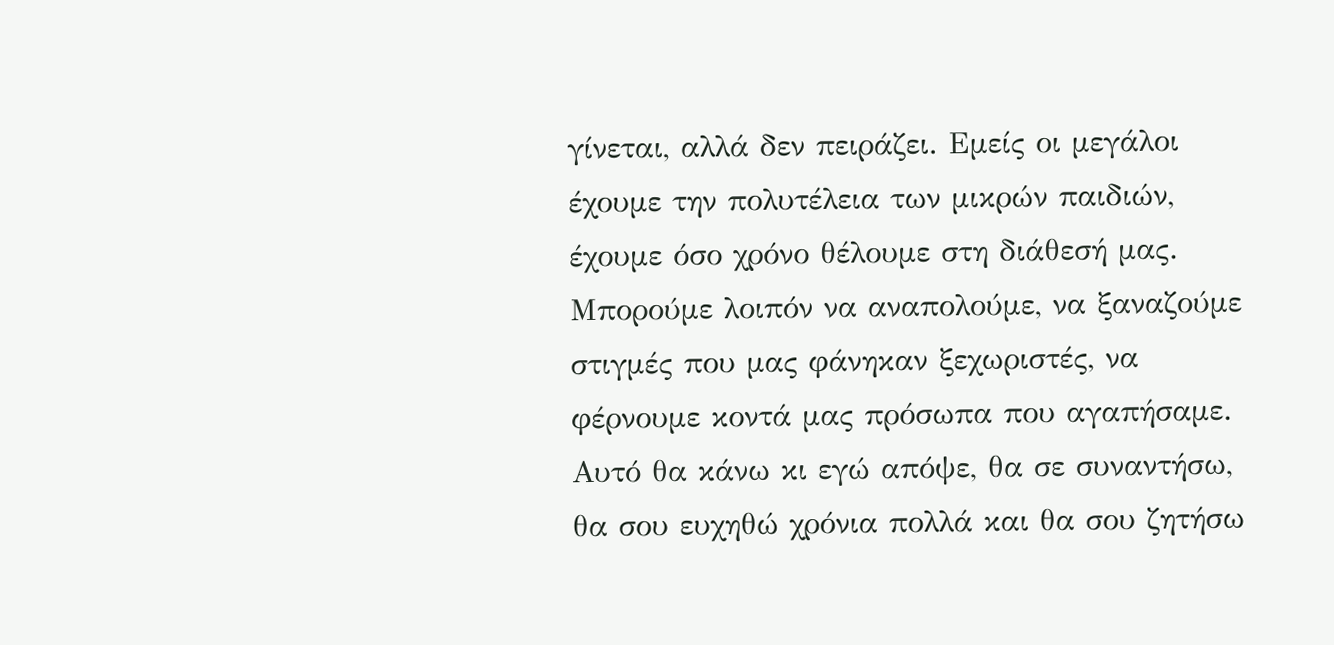γίνεται, αλλά δεν πειράζει. Εμείς οι μεγάλοι έχουμε την πολυτέλεια των μικρών παιδιών, έχουμε όσο χρόνο θέλουμε στη διάθεσή μας. Μπορούμε λοιπόν να αναπολούμε, να ξαναζούμε στιγμές που μας φάνηκαν ξεχωριστές, να φέρνουμε κοντά μας πρόσωπα που αγαπήσαμε. Αυτό θα κάνω κι εγώ απόψε, θα σε συναντήσω, θα σου ευχηθώ χρόνια πολλά και θα σου ζητήσω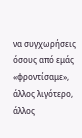να συγχωρήσεις όσους από εμάς «φροντίσαμε», άλλος λιγότερο, άλλος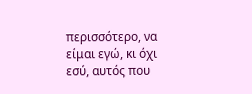περισσότερο, να είμαι εγώ, κι όχι εσύ, αυτός που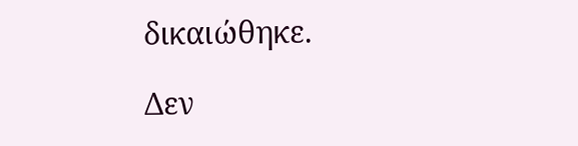δικαιώθηκε.

Δεν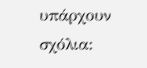υπάρχουν σχόλια: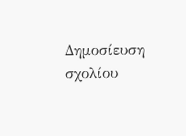Δημοσίευση σχολίου